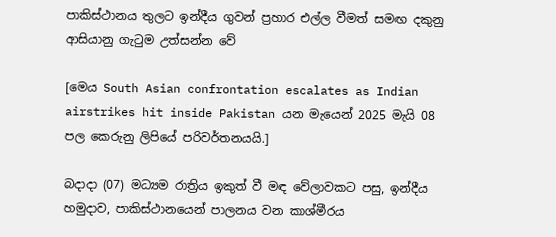පාකිස්ථානය තුලට ඉන්දීය ගුවන් ප්‍රහාර එල්ල වීමත් සමඟ දකුනු ආසියානු ගැටුම උත්සන්න වේ

[මෙය South Asian confrontation escalates as Indian airstrikes hit inside Pakistan යන මැයෙන් 2025 මැයි 08 පල කෙරුනු ලිපියේ පරිවර්තනයයි.]

බදාදා (07) මධ්‍යම රාත්‍රිය ඉකුත් වී මඳ වේලාවකට පසු, ඉන්දීය හමුදාව, පාකිස්ථානයෙන් පාලනය වන කාශ්මීරය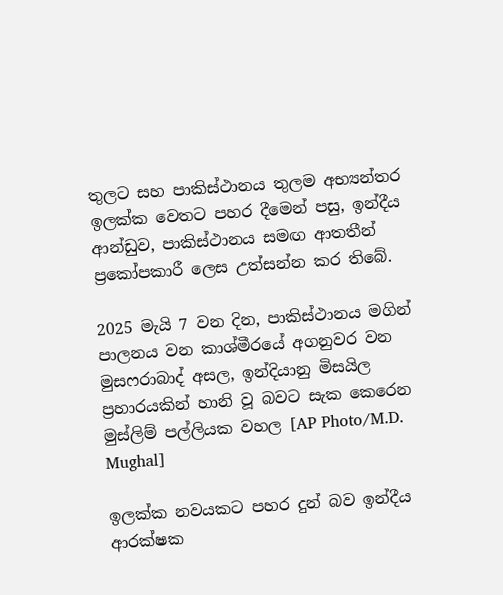තුලට සහ පාකිස්ථානය තුලම අභ්‍යන්තර ඉලක්ක වෙතට පහර දීමෙන් පසු, ඉන්දීය ආන්ඩුව, පාකිස්ථානය සමඟ ආතතීන් ප්‍රකෝපකාරී ලෙස උත්සන්න කර තිබේ.

2025 මැයි 7 වන දින, පාකිස්ථානය මගින් පාලනය වන කාශ්මීරයේ අගනුවර වන මුසෆරාබාද් අසල, ඉන්දියානු මිසයිල ප්‍රහාරයකින් හානි වූ බවට සැක කෙරෙන මුස්ලිම් පල්ලියක වහල [AP Photo/M.D. Mughal]

ඉලක්ක නවයකට පහර දුන් බව ඉන්දීය ආරක්ෂක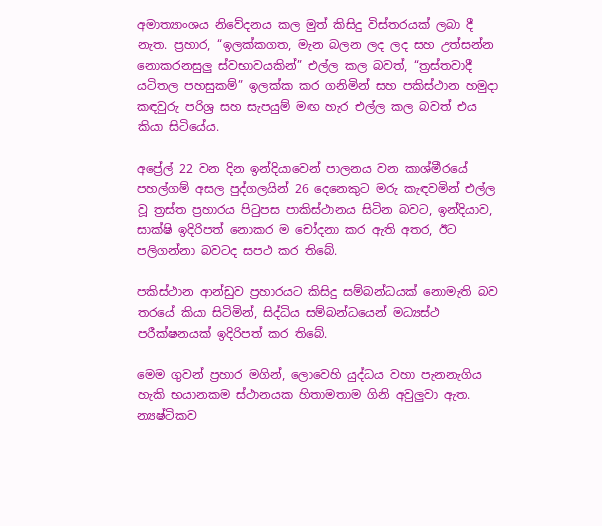අමාත්‍යාංශය නිවේදනය කල මුත් කිසිදු විස්තරයක් ලබා දී නැත. ප්‍රහාර, “ඉලක්කගත, මැන බලන ලද ලද සහ උත්සන්න නොකරනසුලු ස්වභාවයකින්” එල්ල කල බවත්, “ත්‍රස්තවාදී යටිතල පහසුකම්” ඉලක්ක කර ගනිමින් සහ පකිස්ථාන හමුදා කඳවුරු පරිශ්‍ර සහ සැපයුම් මඟ හැර එල්ල කල බවත් එය කියා සිටියේය.

අප්‍රේල් 22 වන දින ඉන්දියාවෙන් පාලනය වන කාශ්මීරයේ පහල්ගම් අසල පුද්ගලයින් 26 දෙනෙකුට මරු කැඳවමින් එල්ල වූ ත්‍රස්ත ප්‍රහාරය පිටුපස පාකිස්ථානය සිටින බවට, ඉන්දියාව, සාක්ෂි ඉදිරිපත් නොකර ම චෝදනා කර ඇති අතර, ඊට පලිගන්නා බවටද සපථ කර තිබේ.

පකිස්ථාන ආන්ඩුව ප්‍රහාරයට කිසිදු සම්බන්ධයක් නොමැති බව තරයේ කියා සිටිමින්, සිද්ධිය සම්බන්ධයෙන් මධ්‍යස්ථ පරීක්ෂනයක් ඉදිරිපත් කර තිබේ.

මෙම ගුවන් ප්‍රහාර මගින්, ලොවෙහි යුද්ධය වහා පැනනැගිය හැකි භයානකම ස්ථානයක හිතාමතාම ගිනි අවුලුවා ඇත. න්‍යෂ්ටිකව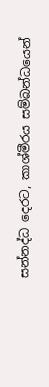සන්නද්ධ දෙරට, කාශ්මීරය සම්බන්ධයෙන්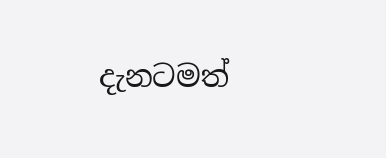දැනටමත්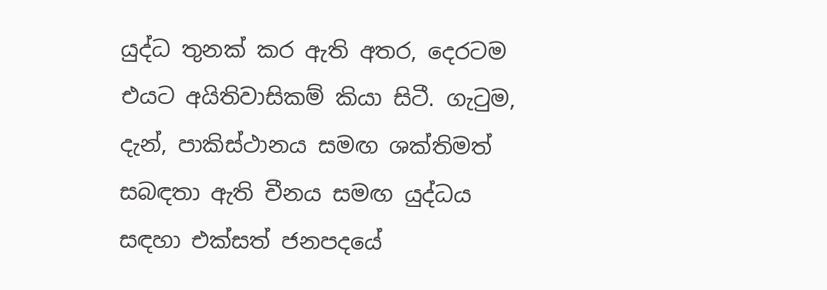යුද්ධ තුනක් කර ඇති අතර, දෙරටම එයට අයිතිවාසිකම් කියා සිටී. ගැටුම, දැන්, පාකිස්ථානය සමඟ ශක්තිමත් සබඳතා ඇති චීනය සමඟ යුද්ධය සඳහා එක්සත් ජනපදයේ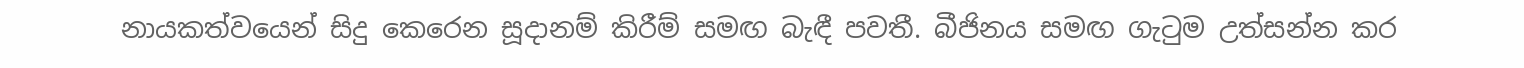නායකත්වයෙන් සිදු කෙරෙන සූදානම් කිරීම් සමඟ බැඳී පවතී. බීජිනය සමඟ ගැටුම උත්සන්න කර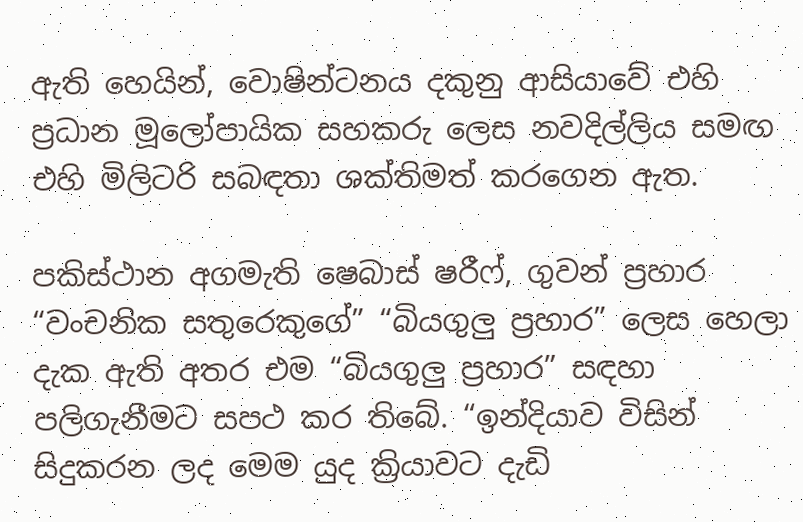ඇති හෙයින්, වොෂින්ටනය දකුනු ආසියාවේ එහි ප්‍රධාන මූලෝපායික සහකරු ලෙස නවදිල්ලිය සමඟ එහි මිලිටරි සබඳතා ශක්තිමත් කරගෙන ඇත.

පකිස්ථාන අගමැති ෂෙබාස් ෂරීෆ්, ගුවන් ප්‍රහාර “වංචනික සතුරෙකුගේ” “බියගුලු ප්‍රහාර” ලෙස හෙලා දැක ඇති අතර එම “බියගුලු ප්‍රහාර” සඳහා පලිගැනීමට සපථ කර තිබේ. “ඉන්දියාව විසින් සිදුකරන ලද මෙම යුද ක්‍රියාවට දැඩි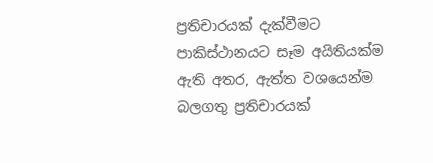ප්‍රතිචාරයක් දැක්වීමට පාකිස්ථානයට සෑම අයිතියක්ම ඇති අතර, ඇත්ත වශයෙන්ම බලගතු ප්‍රතිචාරයක්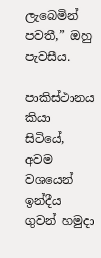ලැබෙමින් පවතී,” ඔහු පැවසීය.

පාකිස්ථානය කියා සිටියේ, අවම වශයෙන් ඉන්දීය ගුවන් හමුදා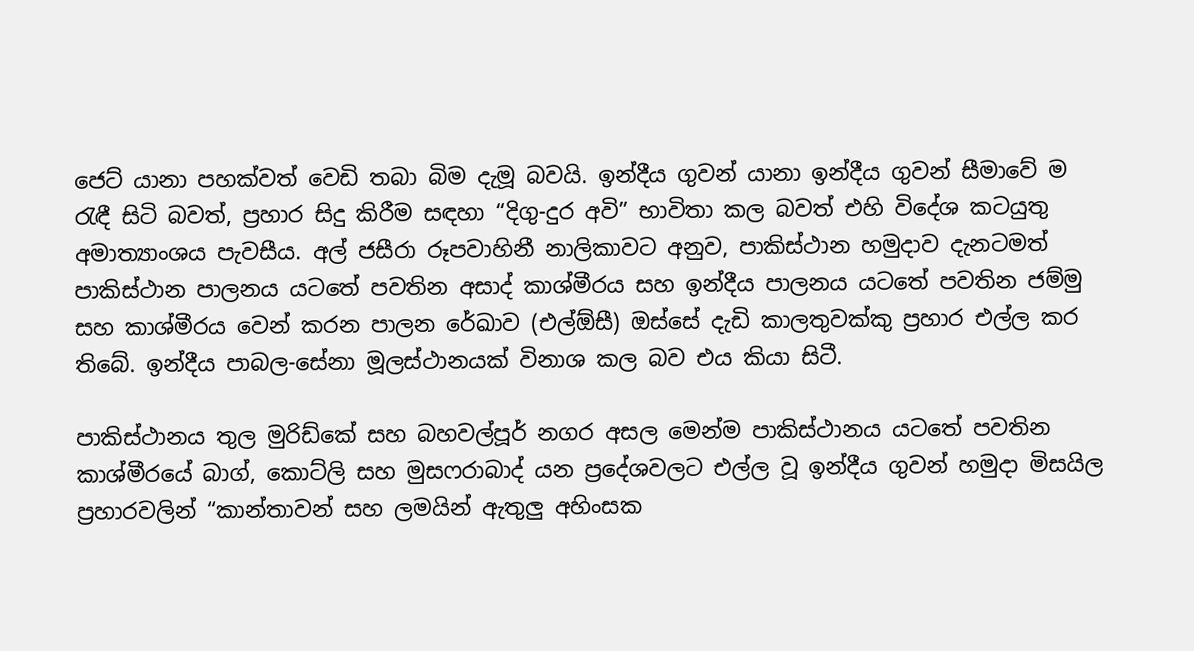ජෙට් යානා පහක්වත් වෙඩි තබා බිම දැමූ බවයි. ඉන්දීය ගුවන් යානා ඉන්දීය ගුවන් සීමාවේ ම රැඳී සිටි බවත්, ප්‍රහාර සිදු කිරීම සඳහා “දිගු-දුර අවි” භාවිතා කල බවත් එහි විදේශ කටයුතු අමාත්‍යාංශය පැවසීය. අල් ජසීරා රූපවාහිනී නාලිකාවට අනුව, පාකිස්ථාන හමුදාව දැනටමත් පාකිස්ථාන පාලනය යටතේ පවතින අසාද් කාශ්මීරය සහ ඉන්දීය පාලනය යටතේ පවතින ජම්මු සහ කාශ්මීරය වෙන් කරන පාලන රේඛාව (එල්ඕසී) ඔස්සේ දැඩි කාලතුවක්කු ප්‍රහාර එල්ල කර තිබේ. ඉන්දීය පාබල-සේනා මූලස්ථානයක් විනාශ කල බව එය කියා සිටී.

පාකිස්ථානය තුල මුරිඩ්කේ සහ බහවල්පූර් නගර අසල මෙන්ම පාකිස්ථානය යටතේ පවතින කාශ්මීරයේ බාග්, කොට්ලි සහ මුසෆරාබාද් යන ප්‍රදේශවලට එල්ල වූ ඉන්දීය ගුවන් හමුදා මිසයිල ප්‍රහාරවලින් “කාන්තාවන් සහ ලමයින් ඇතුලු අහිංසක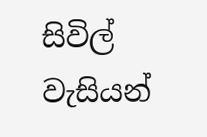සිවිල් වැසියන්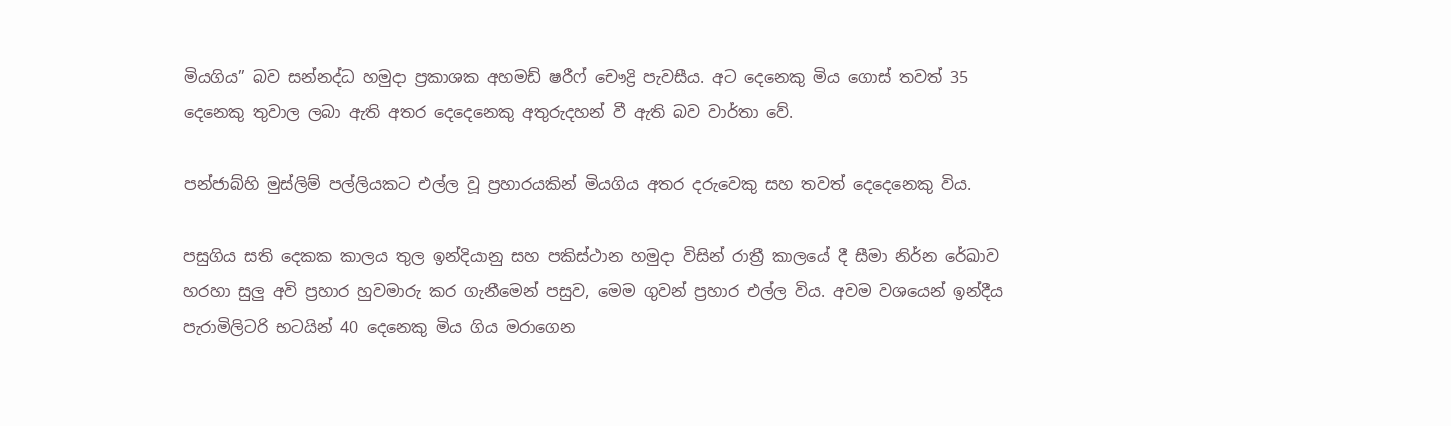මියගිය” බව සන්නද්ධ හමුදා ප්‍රකාශක අහමඩ් ෂරීෆ් චෞද්‍රි පැවසීය. අට දෙනෙකු මිය ගොස් තවත් 35 දෙනෙකු තුවාල ලබා ඇති අතර දෙදෙනෙකු අතුරුදහන් වී ඇති බව වාර්තා වේ.

පන්ජාබ්හි මුස්ලිම් පල්ලියකට එල්ල වූ ප්‍රහාරයකින් මියගිය අතර දරුවෙකු සහ තවත් දෙදෙනෙකු විය.

පසුගිය සති දෙකක කාලය තුල ඉන්දියානු සහ පකිස්ථාන හමුදා විසින් රාත්‍රී කාලයේ දී සීමා නිර්න රේඛාව හරහා සුලු අවි ප්‍රහාර හුවමාරු කර ගැනීමෙන් පසුව, මෙම ගුවන් ප්‍රහාර එල්ල විය. අවම වශයෙන් ඉන්දීය පැරාමිලිටරි භටයින් 40 දෙනෙකු මිය ගිය මරාගෙන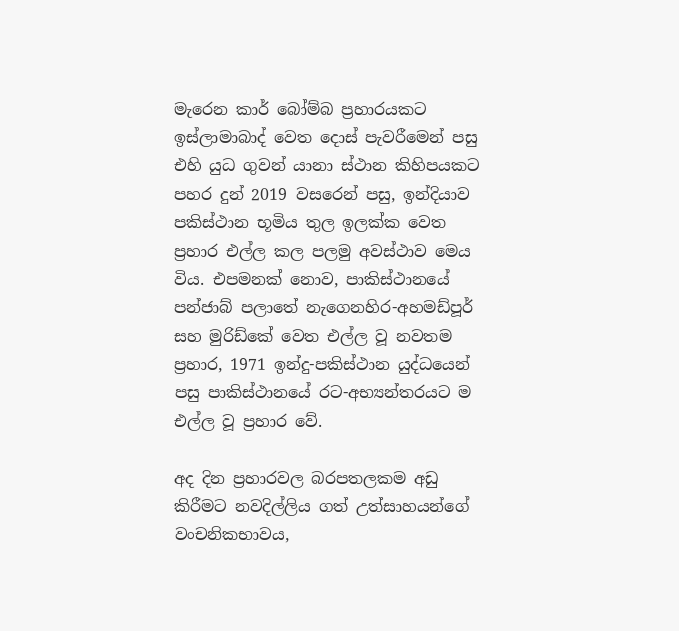මැරෙන කාර් බෝම්බ ප්‍රහාරයකට ඉස්ලාමාබාද් වෙත දොස් පැවරීමෙන් පසු එහි යුධ ගුවන් යානා ස්ථාන කිහිපයකට පහර දුන් 2019 වසරෙන් පසු, ඉන්දියාව පකිස්ථාන භූමිය තුල ඉලක්ක වෙත ප්‍රහාර එල්ල කල පලමු අවස්ථාව මෙය විය. එපමනක් නොව, පාකිස්ථානයේ පන්ජාබ් පලාතේ නැගෙනහිර-අහමඩ්පූර් සහ මුරිඩ්කේ වෙත එල්ල වූ නවතම ප්‍රහාර, 1971 ඉන්දු-පකිස්ථාන යුද්ධයෙන් පසු පාකිස්ථානයේ රට-අභ්‍යන්තරයට ම එල්ල වූ ප්‍රහාර වේ.

අද දින ප්‍රහාරවල බරපතලකම අඩු කිරීමට නවදිල්ලිය ගත් උත්සාහයන්ගේ වංචනිකභාවය,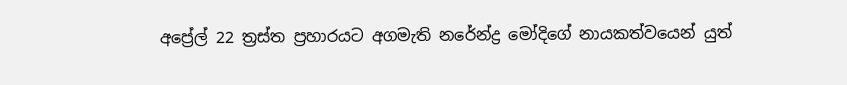අප්‍රේල් 22 ත්‍රස්ත ප්‍රහාරයට අගමැති නරේන්ද්‍ර මෝදිගේ නායකත්වයෙන් යුත්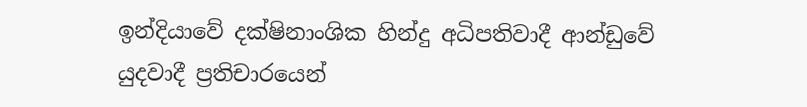ඉන්දියාවේ දක්ෂිනාංශික හින්දු අධිපතිවාදී ආන්ඩුවේ යුදවාදී ප්‍රතිචාරයෙන්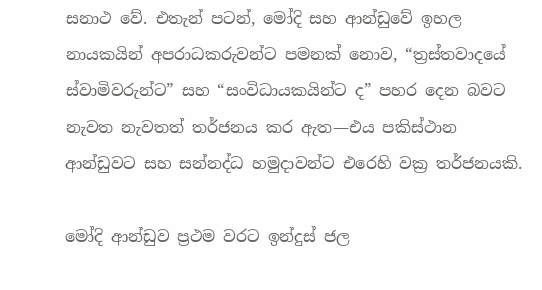සනාථ වේ. එතැන් පටන්, මෝදි සහ ආන්ඩුවේ ඉහල නායකයින් අපරාධකරුවන්ට පමනක් නොව, “ත්‍රස්තවාදයේ ස්වාමිවරුන්ට” සහ “සංවිධායකයින්ට ද” පහර දෙන බවට නැවත නැවතත් තර්ජනය කර ඇත—එය පකිස්ථාන ආන්ඩුවට සහ සන්නද්ධ හමුදාවන්ට එරෙහි වක්‍ර තර්ජනයකි.

මෝදි ආන්ඩුව ප්‍රථම වරට ඉන්දුස් ජල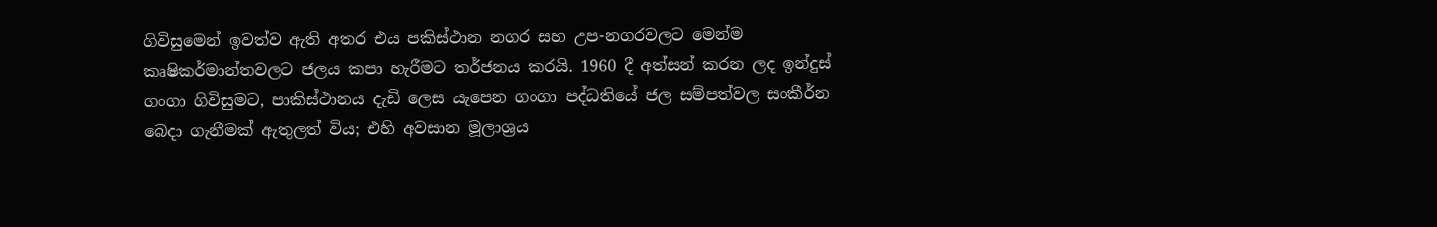ගිවිසුමෙන් ඉවත්ව ඇති අතර එය පකිස්ථාන නගර සහ උප-නගරවලට මෙන්ම කෘෂිකර්මාන්තවලට ජලය කපා හැරීමට තර්ජනය කරයි. 1960 දී අත්සන් කරන ලද ඉන්දුස් ගංගා ගිවිසුමට, පාකිස්ථානය දැඩි ලෙස යැපෙන ගංගා පද්ධතියේ ජල සම්පත්වල සංකීර්න බෙදා ගැනීමක් ඇතුලත් විය; එහි අවසාන මූලාශ්‍රය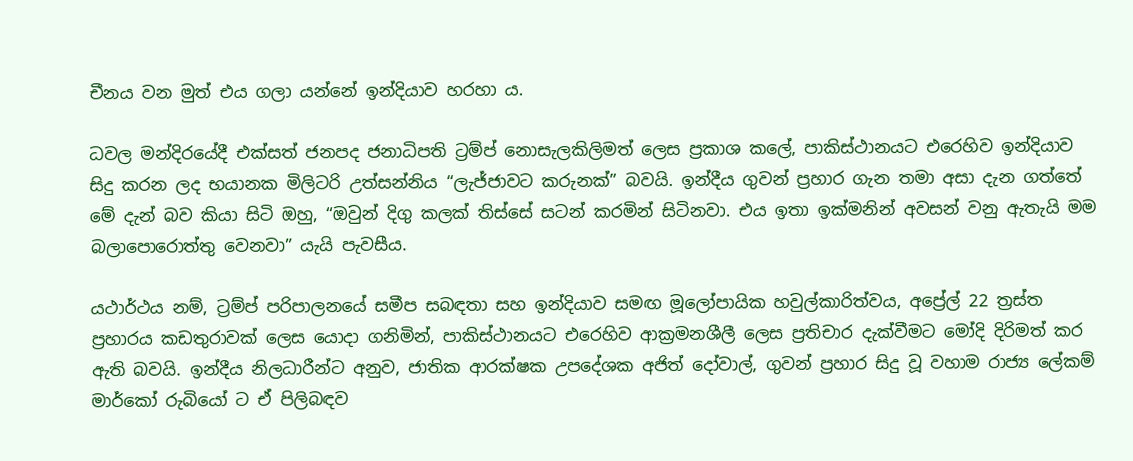චීනය වන මුත් එය ගලා යන්නේ ඉන්දියාව හරහා ය.

ධවල මන්දිරයේදී එක්සත් ජනපද ජනාධිපති ට්‍රම්ප් නොසැලකිලිමත් ලෙස ප්‍රකාශ කලේ, පාකිස්ථානයට එරෙහිව ඉන්දියාව සිදු කරන ලද භයානක මිලිටරි උත්සන්නිය “ලැජ්ජාවට කරුනක්” බවයි. ඉන්දීය ගුවන් ප්‍රහාර ගැන තමා අසා දැන ගත්තේ මේ දැන් බව කියා සිටි ඔහු, “ඔවුන් දිගු කලක් තිස්සේ සටන් කරමින් සිටිනවා. එය ඉතා ඉක්මනින් අවසන් වනු ඇතැයි මම බලාපොරොත්තු වෙනවා” යැයි පැවසීය.

යථාර්ථය නම්, ට්‍රම්ප් පරිපාලනයේ සමීප සබඳතා සහ ඉන්දියාව සමඟ මූලෝපායික හවුල්කාරිත්වය, අප්‍රේල් 22 ත්‍රස්ත ප්‍රහාරය කඩතුරාවක් ලෙස යොදා ගනිමින්, පාකිස්ථානයට එරෙහිව ආක්‍රමනශීලී ලෙස ප්‍රතිචාර දැක්වීමට මෝදි දිරිමත් කර ඇති බවයි. ඉන්දීය නිලධාරීන්ට අනුව, ජාතික ආරක්ෂක උපදේශක අජිත් දෝවාල්, ගුවන් ප්‍රහාර සිදු වූ වහාම රාජ්‍ය ලේකම් මාර්කෝ රුබියෝ ට ඒ පිලිබඳව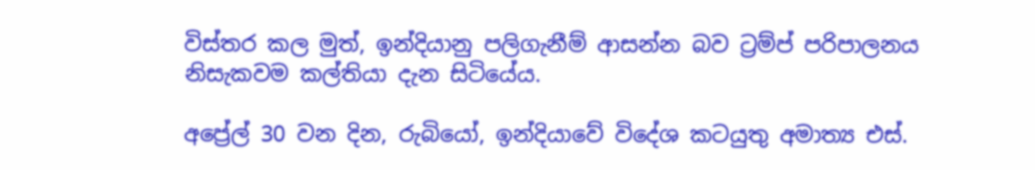විස්තර කල මුත්, ඉන්දියානු පලිගැනීම් ආසන්න බව ට්‍රම්ප් පරිපාලනය නිසැකවම කල්තියා දැන සිටියේය.

අප්‍රේල් 30 වන දින, රුබියෝ, ඉන්දියාවේ විදේශ කටයුතු අමාත්‍ය එස්.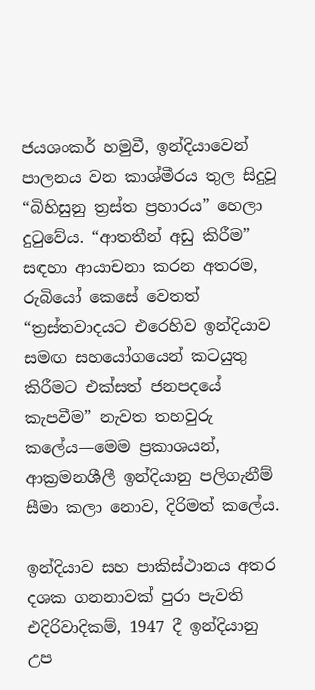ජයශංකර් හමුවී, ඉන්දියාවෙන් පාලනය වන කාශ්මීරය තුල සිදුවූ “බිහිසුනු ත්‍රස්ත ප්‍රහාරය” හෙලා දුටුවේය. “ආතතීන් අඩු කිරීම” සඳහා ආයාචනා කරන අතරම, රුබියෝ කෙසේ වෙතත් “ත්‍රස්තවාදයට එරෙහිව ඉන්දියාව සමඟ සහයෝගයෙන් කටයුතු කිරීමට එක්සත් ජනපදයේ කැපවීම” නැවත තහවුරු කලේය—මෙම ප්‍රකාශයන්, ආක්‍රමනශීලී ඉන්දියානු පලිගැනීම් සීමා කලා නොව, දිරිමත් කලේය.

ඉන්දියාව සහ පාකිස්ථානය අතර දශක ගනනාවක් පුරා පැවති එදිරිවාදිකම්, 1947 දී ඉන්දියානු උප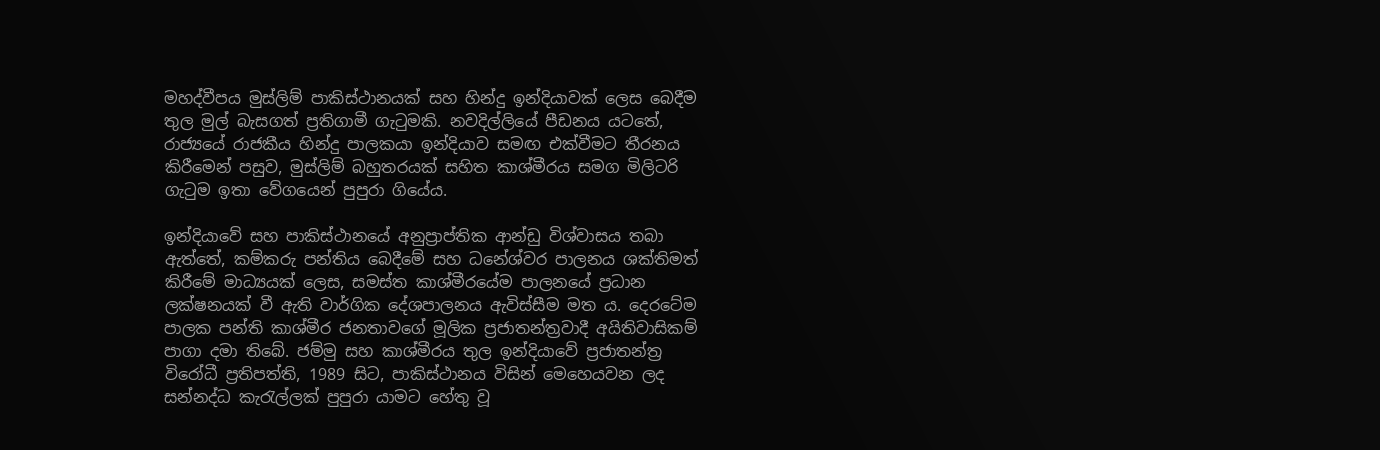මහද්වීපය මුස්ලිම් පාකිස්ථානයක් සහ හින්දු ඉන්දියාවක් ලෙස බෙදීම තුල මුල් බැසගත් ප්‍රතිගාමී ගැටුමකි. නවදිල්ලියේ පීඩනය යටතේ, රාජ්‍යයේ රාජකීය හින්දු පාලකයා ඉන්දියාව සමඟ එක්වීමට තීරනය කිරීමෙන් පසුව, මුස්ලිම් බහුතරයක් සහිත කාශ්මීරය සමග මිලිටරි ගැටුම ඉතා වේගයෙන් පුපුරා ගියේය.

ඉන්දියාවේ සහ පාකිස්ථානයේ අනුප්‍රාප්තික ආන්ඩු විශ්වාසය තබා ඇත්තේ, කම්කරු පන්තිය බෙදීමේ සහ ධනේශ්වර පාලනය ශක්තිමත් කිරීමේ මාධ්‍යයක් ලෙස, සමස්ත කාශ්මීරයේම පාලනයේ ප්‍රධාන ලක්ෂනයක් වී ඇති වාර්ගික දේශපාලනය ඇවිස්සීම මත ය. දෙරටේම පාලක පන්ති කාශ්මීර ජනතාවගේ මූලික ප්‍රජාතන්ත්‍රවාදී අයිතිවාසිකම් පාගා දමා තිබේ. ජම්මු සහ කාශ්මීරය තුල ඉන්දියාවේ ප්‍රජාතන්ත්‍ර විරෝධී ප්‍රතිපත්ති, 1989 සිට, පාකිස්ථානය විසින් මෙහෙයවන ලද සන්නද්ධ කැරැල්ලක් පුපුරා යාමට හේතු වූ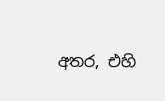අතර, එහි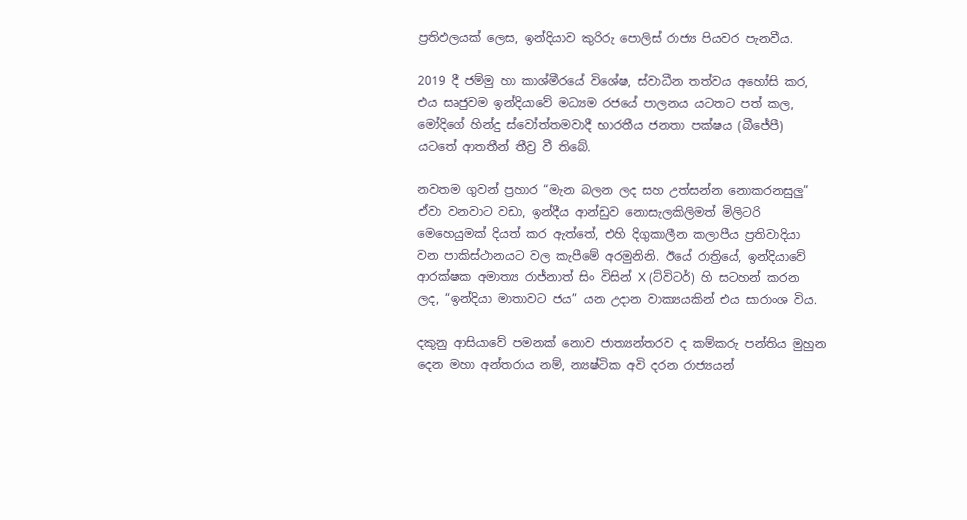ප්‍රතිඵලයක් ලෙස, ඉන්දියාව කුරිරු පොලිස් රාජ්‍ය පියවර පැනවීය.

2019 දී ජම්මු හා කාශ්මීරයේ විශේෂ, ස්වාධීන තත්වය අහෝසි කර, එය සෘජුවම ඉන්දියාවේ මධ්‍යම රජයේ පාලනය යටතට පත් කල, මෝදිගේ හින්දු ස්වෝත්තමවාදී භාරතීය ජනතා පක්ෂය (බීජේපී) යටතේ ආතතීන් තීව්‍ර වී තිබේ.

නවතම ගුවන් ප්‍රහාර “මැන බලන ලද සහ උත්සන්න නොකරනසුලු” ඒවා වනවාට වඩා, ඉන්දීය ආන්ඩුව නොසැලකිලිමත් මිලිටරි මෙහෙයුමක් දියත් කර ඇත්තේ, එහි දිගුකාලීන කලාපීය ප්‍රතිවාදියා වන පාකිස්ථානයට වල කැපීමේ අරමුනිනි. ඊයේ රාත්‍රියේ, ඉන්දියාවේ ආරක්ෂක අමාත්‍ය රාජ්නාත් සිං විසින් X (ට්විටර්) හි සටහන් කරන ලද, “ඉන්දියා මාතාවට ජය” යන උදාන වාක්‍යයකින් එය සාරාංශ විය.

දකුනු ආසියාවේ පමනක් නොව ජාත්‍යන්තරව ද කම්කරු පන්තිය මුහුන දෙන මහා අන්තරාය නම්, න්‍යෂ්ටික අවි දරන රාජ්‍යයන්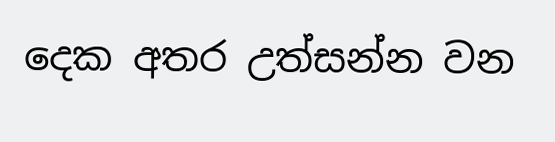දෙක අතර උත්සන්න වන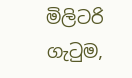මිලිටරි ගැටුම,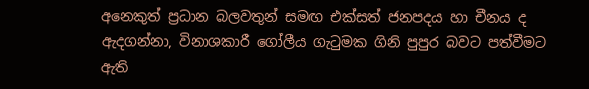අනෙකුත් ප්‍රධාන බලවතුන් සමඟ එක්සත් ජනපදය හා චීනය ද ඇදගන්නා, විනාශකාරී ගෝලීය ගැටුමක ගිනි පුපුර බවට පත්වීමට ඇති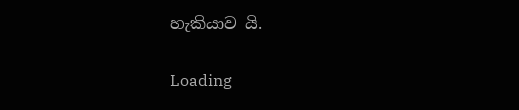හැකියාව යි.

Loading